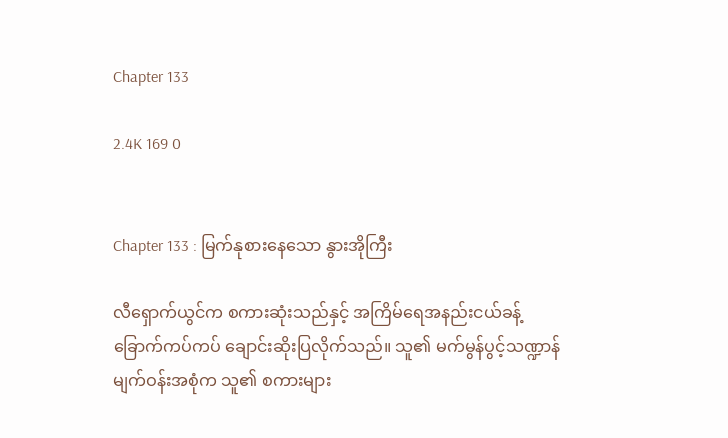Chapter 133

2.4K 169 0


Chapter 133 : မြက်နုစားနေသော နွားအိုကြီး

လီရှောက်ယွင်က စကားဆုံးသည်နှင့် အကြိမ်ရေအနည်းငယ်ခန့် ခြောက်ကပ်ကပ် ချောင်းဆိုးပြလိုက်သည်။ သူ၏ မက်မွန်ပွင့်သဏ္ဍာန်မျက်ဝန်းအစုံက သူ၏ စကားများ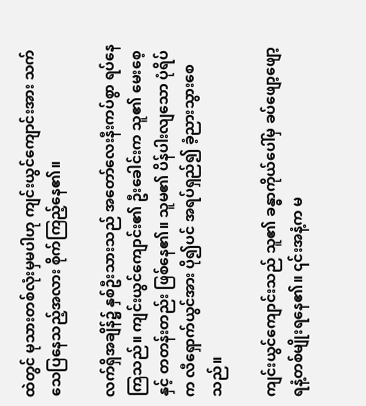ထဲတွင် မုသားတစ်လုံးမှမပါဟု ကျင်းယွင်ကျောင်းအား သက်သေပြနေသည့်အလား စိုက်ကြည့်နေ၏။

လက်ရှိအချိန်၌ နှစ်ဦးသားသည် အတော်လေးနီးကပ်စွာ ရပ်နေကြသည်။ ကျင်းယွင်ကျောင်း၏ ဦးခေါင်းက သူ၏ မေးစေ့နှင့် တတန်းတည်း ဖြစ်နေ၏။ သူမ၏ ပိန်ပါးလျသော ပုံရိပ်က လီရှောက်ယွင်အား ပို၍ပင် အရပ်ရှည်၍ ခံ့ညားသွားစေသည်။

ကျင်းယွင်ကျောင်းသည် သူ၏ ခန္ဓာကိုယ်ပေါ်မှ ခပ်ဖျော့ဖျော့ရနံ့တစ်မျိုးရနေ၏။ ၎င်းအနံ့က မ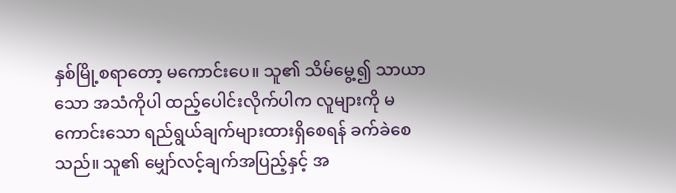နှစ်မြို့စရာတော့ မကောင်းပေ။ သူ၏ သိမ်မွေ့၍ သာယာသော အသံကိုပါ ထည့်ပေါင်းလိုက်ပါက လူများကို မကောင်းသော ရည်ရွယ်ချက်များထားရှိစေရန် ခက်ခဲစေသည်။ သူ၏ မျှော်လင့်ချက်အပြည့်နှင့် အ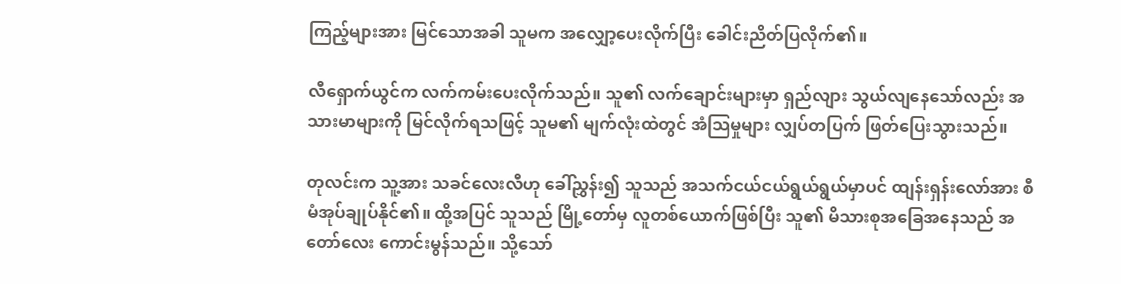ကြည့်များအား မြင်သောအခါ သူမက အလျှော့ပေးလိုက်ပြီး ခေါင်းညိတ်ပြလိုက်၏။

လီရှောက်ယွင်က လက်ကမ်းပေးလိုက်သည်။ သူ၏ လက်ချောင်းများမှာ ရှည်လျား သွယ်လျနေသော်လည်း အသားမာများကို မြင်လိုက်ရသဖြင့် သူမ၏ မျက်လုံးထဲတွင် အံသြမှုများ လျှပ်တပြက် ဖြတ်ပြေးသွားသည်။

တုလင်းက သူ့အား သခင်လေးလီဟု ခေါ်ညွှန်း၍ သူသည် အသက်ငယ်ငယ်ရွယ်ရွယ်မှာပင် ထျန်းရှန်းလော်အား စီမံအုပ်ချုပ်နိုင်၏။ ထို့အပြင် သူသည် မြို့တော်မှ လူတစ်ယောက်ဖြစ်ပြီး သူ၏ မိသားစုအခြေအနေသည် အတော်လေး ကောင်းမွန်သည်။ သို့သော်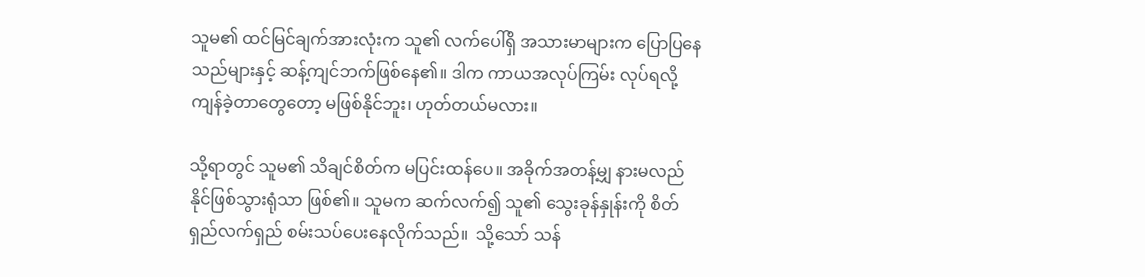သူမ၏ ထင်မြင်ချက်အားလုံးက သူ၏ လက်ပေါ်ရှိ အသားမာများက ပြောပြနေသည်များနှင့် ဆန့်ကျင်ဘက်ဖြစ်နေ၏။ ဒါက ကာယအလုပ်ကြမ်း လုပ်ရလို့ ကျန်ခဲ့တာတွေတော့ မဖြစ်နိုင်ဘူး၊ ဟုတ်တယ်မလား။

သို့ရာတွင် သူမ၏ သိချင်စိတ်က မပြင်းထန်ပေ။ အခိုက်အတန့်မျှ နားမလည်နိုင်ဖြစ်သွားရုံသာ ဖြစ်၏။ သူမက ဆက်လက်၍ သူ၏ သွေးခုန်နှုန်းကို စိတ်ရှည်လက်ရှည် စမ်းသပ်ပေးနေလိုက်သည်။  သို့သော် သန်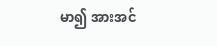မာ၍ အားအင်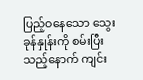ပြည့်ဝနေသော သွေးခုန်နှုန်းကို စမ်းပြီးသည့်နောက် ကျင်း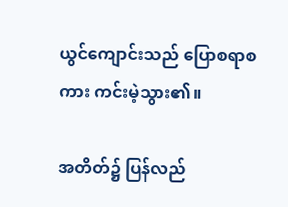ယွင်ကျောင်းသည် ပြောစရာစကား ကင်းမဲ့သွား၏။

အတိတ်၌ ပြန်လည်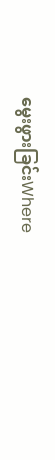မွေးဖွားခြင်းWhere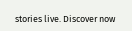stories live. Discover now